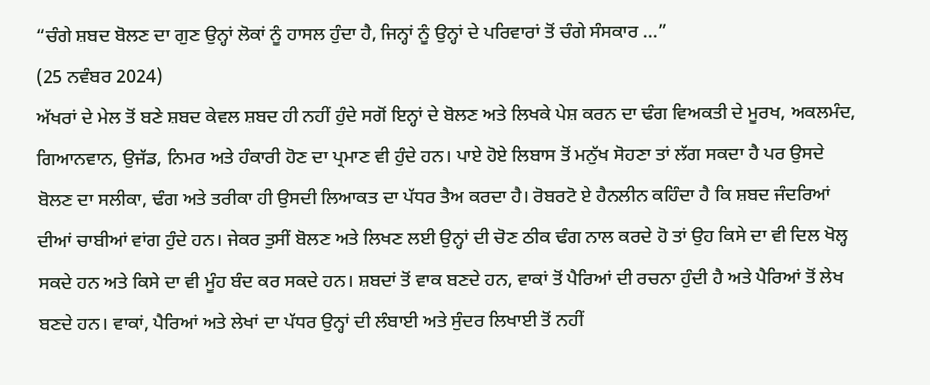“ਚੰਗੇ ਸ਼ਬਦ ਬੋਲਣ ਦਾ ਗੁਣ ਉਨ੍ਹਾਂ ਲੋਕਾਂ ਨੂੰ ਹਾਸਲ ਹੁੰਦਾ ਹੈ, ਜਿਨ੍ਹਾਂ ਨੂੰ ਉਨ੍ਹਾਂ ਦੇ ਪਰਿਵਾਰਾਂ ਤੋਂ ਚੰਗੇ ਸੰਸਕਾਰ ...”
(25 ਨਵੰਬਰ 2024)
ਅੱਖਰਾਂ ਦੇ ਮੇਲ ਤੋਂ ਬਣੇ ਸ਼ਬਦ ਕੇਵਲ ਸ਼ਬਦ ਹੀ ਨਹੀਂ ਹੁੰਦੇ ਸਗੋਂ ਇਨ੍ਹਾਂ ਦੇ ਬੋਲਣ ਅਤੇ ਲਿਖਕੇ ਪੇਸ਼ ਕਰਨ ਦਾ ਢੰਗ ਵਿਅਕਤੀ ਦੇ ਮੂਰਖ, ਅਕਲਮੰਦ, ਗਿਆਨਵਾਨ, ਉਜੱਡ, ਨਿਮਰ ਅਤੇ ਹੰਕਾਰੀ ਹੋਣ ਦਾ ਪ੍ਰਮਾਣ ਵੀ ਹੁੰਦੇ ਹਨ। ਪਾਏ ਹੋਏ ਲਿਬਾਸ ਤੋਂ ਮਨੁੱਖ ਸੋਹਣਾ ਤਾਂ ਲੱਗ ਸਕਦਾ ਹੈ ਪਰ ਉਸਦੇ ਬੋਲਣ ਦਾ ਸਲੀਕਾ, ਢੰਗ ਅਤੇ ਤਰੀਕਾ ਹੀ ਉਸਦੀ ਲਿਆਕਤ ਦਾ ਪੱਧਰ ਤੈਅ ਕਰਦਾ ਹੈ। ਰੋਬਰਟੋ ਏ ਹੈਨਲੀਨ ਕਹਿੰਦਾ ਹੈ ਕਿ ਸ਼ਬਦ ਜੰਦਰਿਆਂ ਦੀਆਂ ਚਾਬੀਆਂ ਵਾਂਗ ਹੁੰਦੇ ਹਨ। ਜੇਕਰ ਤੁਸੀਂ ਬੋਲਣ ਅਤੇ ਲਿਖਣ ਲਈ ਉਨ੍ਹਾਂ ਦੀ ਚੋਣ ਠੀਕ ਢੰਗ ਨਾਲ ਕਰਦੇ ਹੋ ਤਾਂ ਉਹ ਕਿਸੇ ਦਾ ਵੀ ਦਿਲ ਖੋਲ੍ਹ ਸਕਦੇ ਹਨ ਅਤੇ ਕਿਸੇ ਦਾ ਵੀ ਮੂੰਹ ਬੰਦ ਕਰ ਸਕਦੇ ਹਨ। ਸ਼ਬਦਾਂ ਤੋਂ ਵਾਕ ਬਣਦੇ ਹਨ, ਵਾਕਾਂ ਤੋਂ ਪੈਰਿਆਂ ਦੀ ਰਚਨਾ ਹੁੰਦੀ ਹੈ ਅਤੇ ਪੈਰਿਆਂ ਤੋਂ ਲੇਖ ਬਣਦੇ ਹਨ। ਵਾਕਾਂ, ਪੈਰਿਆਂ ਅਤੇ ਲੇਖਾਂ ਦਾ ਪੱਧਰ ਉਨ੍ਹਾਂ ਦੀ ਲੰਬਾਈ ਅਤੇ ਸੁੰਦਰ ਲਿਖਾਈ ਤੋਂ ਨਹੀਂ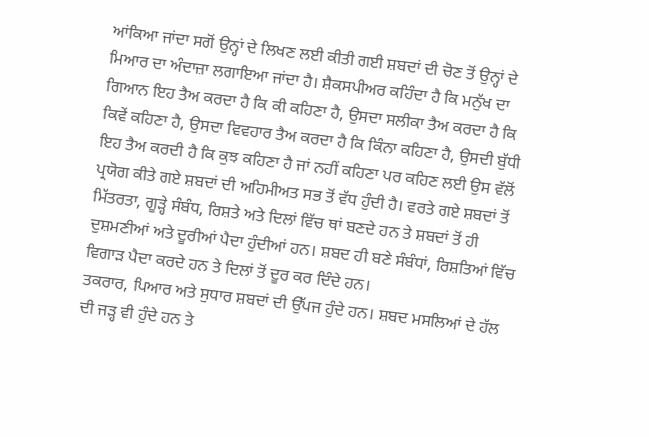ਆਂਕਿਆ ਜਾਂਦਾ ਸਗੋਂ ਉਨ੍ਹਾਂ ਦੇ ਲਿਖਣ ਲਈ ਕੀਤੀ ਗਈ ਸ਼ਬਦਾਂ ਦੀ ਚੋਣ ਤੋਂ ਉਨ੍ਹਾਂ ਦੇ ਮਿਆਰ ਦਾ ਅੰਦਾਜ਼ਾ ਲਗਾਇਆ ਜਾਂਦਾ ਹੈ। ਸ਼ੈਕਸਪੀਅਰ ਕਹਿੰਦਾ ਹੈ ਕਿ ਮਨੁੱਖ ਦਾ ਗਿਆਨ ਇਹ ਤੈਅ ਕਰਦਾ ਹੈ ਕਿ ਕੀ ਕਹਿਣਾ ਹੈ, ਉਸਦਾ ਸਲੀਕਾ ਤੈਅ ਕਰਦਾ ਹੈ ਕਿ ਕਿਵੇਂ ਕਹਿਣਾ ਹੈ, ਉਸਦਾ ਵਿਵਹਾਰ ਤੈਅ ਕਰਦਾ ਹੈ ਕਿ ਕਿੰਨਾ ਕਹਿਣਾ ਹੈ, ਉਸਦੀ ਬੁੱਧੀ ਇਹ ਤੈਅ ਕਰਦੀ ਹੈ ਕਿ ਕੁਝ ਕਹਿਣਾ ਹੈ ਜਾਂ ਨਹੀਂ ਕਹਿਣਾ ਪਰ ਕਹਿਣ ਲਈ ਉਸ ਵੱਲੋਂ ਪ੍ਰਯੋਗ ਕੀਤੇ ਗਏ ਸ਼ਬਦਾਂ ਦੀ ਅਹਿਮੀਅਤ ਸਭ ਤੋਂ ਵੱਧ ਹੁੰਦੀ ਹੈ। ਵਰਤੇ ਗਏ ਸ਼ਬਦਾਂ ਤੋਂ ਮਿੱਤਰਤਾ, ਗੂੜ੍ਹੇ ਸੰਬੰਧ, ਰਿਸ਼ਤੇ ਅਤੇ ਦਿਲਾਂ ਵਿੱਚ ਥਾਂ ਬਣਦੇ ਹਨ ਤੇ ਸ਼ਬਦਾਂ ਤੋਂ ਹੀ ਦੁਸ਼ਮਣੀਆਂ ਅਤੇ ਦੂਰੀਆਂ ਪੈਦਾ ਹੁੰਦੀਆਂ ਹਨ। ਸ਼ਬਦ ਹੀ ਬਣੇ ਸੰਬੰਧਾਂ, ਰਿਸ਼ਤਿਆਂ ਵਿੱਚ ਵਿਗਾੜ ਪੈਦਾ ਕਰਦੇ ਹਨ ਤੇ ਦਿਲਾਂ ਤੋਂ ਦੂਰ ਕਰ ਦਿੰਦੇ ਹਨ।
ਤਕਰਾਰ, ਪਿਆਰ ਅਤੇ ਸੁਧਾਰ ਸ਼ਬਦਾਂ ਦੀ ਉੱਪਜ ਹੁੰਦੇ ਹਨ। ਸ਼ਬਦ ਮਸਲਿਆਂ ਦੇ ਹੱਲ ਦੀ ਜੜ੍ਹ ਵੀ ਹੁੰਦੇ ਹਨ ਤੇ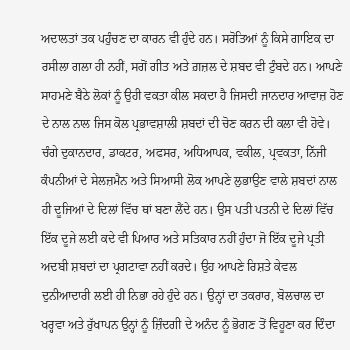ਅਦਾਲਤਾਂ ਤਕ ਪਹੁੰਚਣ ਦਾ ਕਾਰਨ ਵੀ ਹੁੰਦੇ ਹਨ। ਸਰੋਤਿਆਂ ਨੂੰ ਕਿਸੇ ਗਾਇਕ ਦਾ ਰਸੀਲਾ ਗਲਾ ਹੀ ਨਹੀਂ, ਸਗੋਂ ਗੀਤ ਅਤੇ ਗ਼ਜ਼ਲ ਦੇ ਸ਼ਬਦ ਵੀ ਟੁੰਬਦੇ ਹਨ। ਆਪਣੇ ਸਾਹਮਣੇ ਬੈਠੇ ਲੋਕਾਂ ਨੂੰ ਉਹੀ ਵਕਤਾ ਕੀਲ ਸਕਦਾ ਹੈ ਜਿਸਦੀ ਜਾਨਦਾਰ ਆਵਾਜ਼ ਹੋਣ ਦੇ ਨਾਲ ਨਾਲ ਜਿਸ ਕੋਲ ਪ੍ਰਭਾਵਸ਼ਾਲੀ ਸ਼ਬਦਾਂ ਦੀ ਚੋਣ ਕਰਨ ਦੀ ਕਲਾ ਵੀ ਹੋਵੇ। ਚੰਗੇ ਦੁਕਾਨਦਾਰ, ਡਾਕਟਰ, ਅਫਸਰ, ਅਧਿਆਪਕ, ਵਕੀਲ, ਪ੍ਰਵਕਤਾ, ਨਿੱਜੀ ਕੰਪਨੀਆਂ ਦੇ ਸੇਲਜ਼ਮੈਨ ਅਤੇ ਸਿਆਸੀ ਲੋਕ ਆਪਣੇ ਲੁਭਾਉਣ ਵਾਲੇ ਸ਼ਬਦਾਂ ਨਾਲ ਹੀ ਦੂਜਿਆਂ ਦੇ ਦਿਲਾਂ ਵਿੱਚ ਥਾਂ ਬਣਾ ਲੈਂਦੇ ਹਨ। ਉਸ ਪਤੀ ਪਤਨੀ ਦੇ ਦਿਲਾਂ ਵਿੱਚ ਇੱਕ ਦੂਜੇ ਲਈ ਕਦੇ ਵੀ ਪਿਆਰ ਅਤੇ ਸਤਿਕਾਰ ਨਹੀਂ ਹੁੰਦਾ ਜੋ ਇੱਕ ਦੂਜੇ ਪ੍ਰਤੀ ਅਦਬੀ ਸ਼ਬਦਾਂ ਦਾ ਪ੍ਰਗਟਾਵਾ ਨਹੀਂ ਕਰਦੇ। ਉਹ ਆਪਣੇ ਰਿਸ਼ਤੇ ਕੇਵਲ ਦੁਨੀਆਦਾਰੀ ਲਈ ਹੀ ਨਿਭਾ ਰਹੇ ਹੁੰਦੇ ਹਨ। ਉਨ੍ਹਾਂ ਦਾ ਤਕਰਾਰ, ਬੋਲਚਾਲ ਦਾ ਖਰ੍ਹਵਾ ਅਤੇ ਰੁੱਖਾਪਨ ਉਨ੍ਹਾਂ ਨੂੰ ਜ਼ਿੰਦਗੀ ਦੇ ਅਨੰਦ ਨੂੰ ਭੋਗਣ ਤੋਂ ਵਿਹੂਣਾ ਕਰ ਦਿੰਦਾ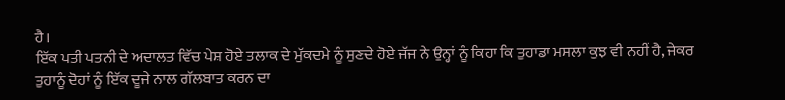ਹੈ।
ਇੱਕ ਪਤੀ ਪਤਨੀ ਦੇ ਅਦਾਲਤ ਵਿੱਚ ਪੇਸ਼ ਹੋਏ ਤਲਾਕ ਦੇ ਮੁੱਕਦਮੇ ਨੂੰ ਸੁਣਦੇ ਹੋਏ ਜੱਜ ਨੇ ਉਨ੍ਹਾਂ ਨੂੰ ਕਿਹਾ ਕਿ ਤੁਹਾਡਾ ਮਸਲਾ ਕੁਝ ਵੀ ਨਹੀਂ ਹੈ, ਜੇਕਰ ਤੁਹਾਨੂੰ ਦੋਹਾਂ ਨੂੰ ਇੱਕ ਦੂਜੇ ਨਾਲ ਗੱਲਬਾਤ ਕਰਨ ਦਾ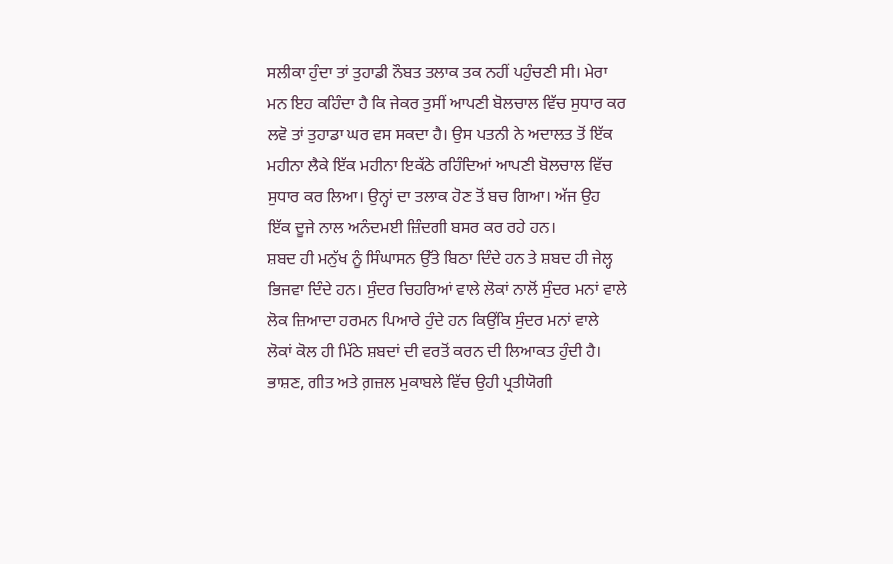ਸਲੀਕਾ ਹੁੰਦਾ ਤਾਂ ਤੁਹਾਡੀ ਨੌਬਤ ਤਲਾਕ ਤਕ ਨਹੀਂ ਪਹੁੰਚਣੀ ਸੀ। ਮੇਰਾ ਮਨ ਇਹ ਕਹਿੰਦਾ ਹੈ ਕਿ ਜੇਕਰ ਤੁਸੀਂ ਆਪਣੀ ਬੋਲਚਾਲ ਵਿੱਚ ਸੁਧਾਰ ਕਰ ਲਵੋ ਤਾਂ ਤੁਹਾਡਾ ਘਰ ਵਸ ਸਕਦਾ ਹੈ। ਉਸ ਪਤਨੀ ਨੇ ਅਦਾਲਤ ਤੋਂ ਇੱਕ ਮਹੀਨਾ ਲੈਕੇ ਇੱਕ ਮਹੀਨਾ ਇਕੱਠੇ ਰਹਿੰਦਿਆਂ ਆਪਣੀ ਬੋਲਚਾਲ ਵਿੱਚ ਸੁਧਾਰ ਕਰ ਲਿਆ। ਉਨ੍ਹਾਂ ਦਾ ਤਲਾਕ ਹੋਣ ਤੋਂ ਬਚ ਗਿਆ। ਅੱਜ ਉਹ ਇੱਕ ਦੂਜੇ ਨਾਲ ਅਨੰਦਮਈ ਜ਼ਿੰਦਗੀ ਬਸਰ ਕਰ ਰਹੇ ਹਨ।
ਸ਼ਬਦ ਹੀ ਮਨੁੱਖ ਨੂੰ ਸਿੰਘਾਸਨ ਉੱਤੇ ਬਿਠਾ ਦਿੰਦੇ ਹਨ ਤੇ ਸ਼ਬਦ ਹੀ ਜੇਲ੍ਹ ਭਿਜਵਾ ਦਿੰਦੇ ਹਨ। ਸੁੰਦਰ ਚਿਹਰਿਆਂ ਵਾਲੇ ਲੋਕਾਂ ਨਾਲੋਂ ਸੁੰਦਰ ਮਨਾਂ ਵਾਲੇ ਲੋਕ ਜ਼ਿਆਦਾ ਹਰਮਨ ਪਿਆਰੇ ਹੁੰਦੇ ਹਨ ਕਿਉਂਕਿ ਸੁੰਦਰ ਮਨਾਂ ਵਾਲੇ ਲੋਕਾਂ ਕੋਲ ਹੀ ਮਿੱਠੇ ਸ਼ਬਦਾਂ ਦੀ ਵਰਤੋਂ ਕਰਨ ਦੀ ਲਿਆਕਤ ਹੁੰਦੀ ਹੈ। ਭਾਸ਼ਣ, ਗੀਤ ਅਤੇ ਗ਼ਜ਼ਲ ਮੁਕਾਬਲੇ ਵਿੱਚ ਉਹੀ ਪ੍ਰਤੀਯੋਗੀ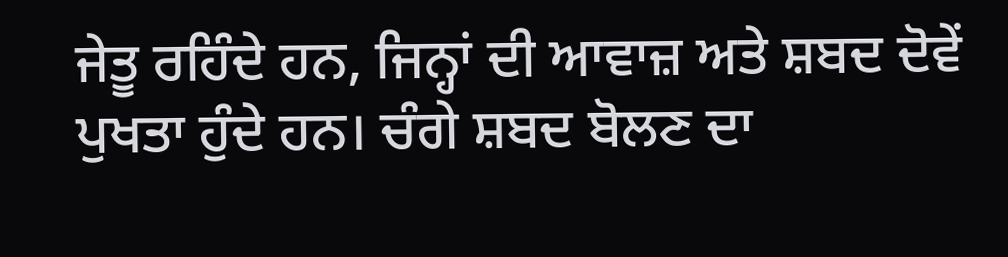ਜੇਤੂ ਰਹਿੰਦੇ ਹਨ, ਜਿਨ੍ਹਾਂ ਦੀ ਆਵਾਜ਼ ਅਤੇ ਸ਼ਬਦ ਦੋਵੇਂ ਪੁਖਤਾ ਹੁੰਦੇ ਹਨ। ਚੰਗੇ ਸ਼ਬਦ ਬੋਲਣ ਦਾ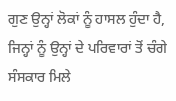ਗੁਣ ਉਨ੍ਹਾਂ ਲੋਕਾਂ ਨੂੰ ਹਾਸਲ ਹੁੰਦਾ ਹੈ, ਜਿਨ੍ਹਾਂ ਨੂੰ ਉਨ੍ਹਾਂ ਦੇ ਪਰਿਵਾਰਾਂ ਤੋਂ ਚੰਗੇ ਸੰਸਕਾਰ ਮਿਲੇ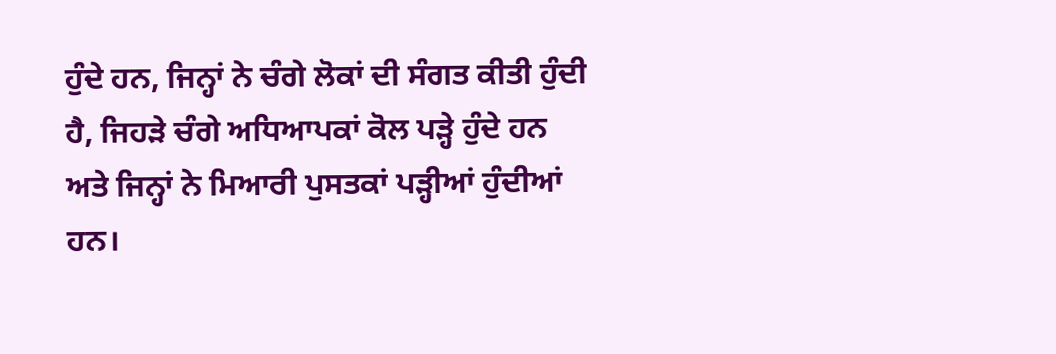ਹੁੰਦੇ ਹਨ, ਜਿਨ੍ਹਾਂ ਨੇ ਚੰਗੇ ਲੋਕਾਂ ਦੀ ਸੰਗਤ ਕੀਤੀ ਹੁੰਦੀ ਹੈ, ਜਿਹੜੇ ਚੰਗੇ ਅਧਿਆਪਕਾਂ ਕੋਲ ਪੜ੍ਹੇ ਹੁੰਦੇ ਹਨ ਅਤੇ ਜਿਨ੍ਹਾਂ ਨੇ ਮਿਆਰੀ ਪੁਸਤਕਾਂ ਪੜ੍ਹੀਆਂ ਹੁੰਦੀਆਂ ਹਨ।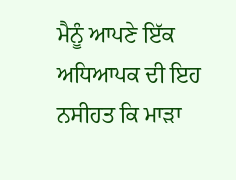ਮੈਨੂੰ ਆਪਣੇ ਇੱਕ ਅਧਿਆਪਕ ਦੀ ਇਹ ਨਸੀਹਤ ਕਿ ਮਾੜਾ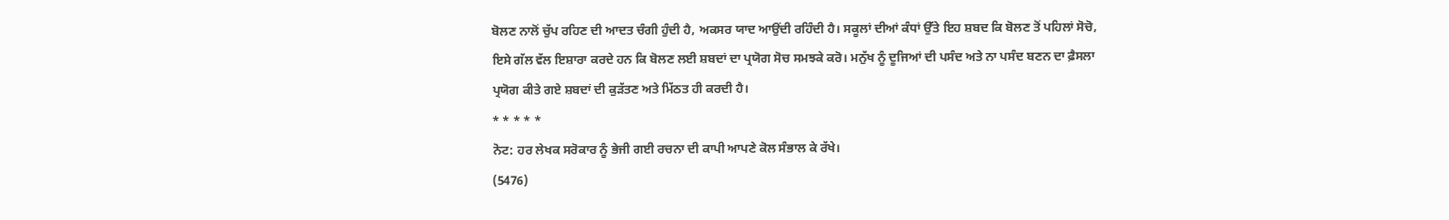ਬੋਲਣ ਨਾਲੋਂ ਚੁੱਪ ਰਹਿਣ ਦੀ ਆਦਤ ਚੰਗੀ ਹੁੰਦੀ ਹੈ, ਅਕਸਰ ਯਾਦ ਆਉਂਦੀ ਰਹਿੰਦੀ ਹੈ। ਸਕੂਲਾਂ ਦੀਆਂ ਕੰਧਾਂ ਉੱਤੇ ਇਹ ਸ਼ਬਦ ਕਿ ਬੋਲਣ ਤੋਂ ਪਹਿਲਾਂ ਸੋਚੋ, ਇਸੇ ਗੱਲ ਵੱਲ ਇਸ਼ਾਰਾ ਕਰਦੇ ਹਨ ਕਿ ਬੋਲਣ ਲਈ ਸ਼ਬਦਾਂ ਦਾ ਪ੍ਰਯੋਗ ਸੋਚ ਸਮਝਕੇ ਕਰੋ। ਮਨੁੱਖ ਨੂੰ ਦੂਜਿਆਂ ਦੀ ਪਸੰਦ ਅਤੇ ਨਾ ਪਸੰਦ ਬਣਨ ਦਾ ਫ਼ੈਸਲਾ ਪ੍ਰਯੋਗ ਕੀਤੇ ਗਏ ਸ਼ਬਦਾਂ ਦੀ ਕੁੜੱਤਣ ਅਤੇ ਮਿੱਠਤ ਹੀ ਕਰਦੀ ਹੈ।
* * * * *
ਨੋਟ: ਹਰ ਲੇਖਕ ਸਰੋਕਾਰ ਨੂੰ ਭੇਜੀ ਗਈ ਰਚਨਾ ਦੀ ਕਾਪੀ ਆਪਣੇ ਕੋਲ ਸੰਭਾਲ ਕੇ ਰੱਖੇ।
(5476)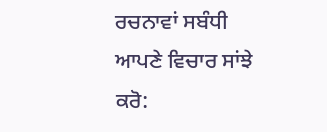ਰਚਨਾਵਾਂ ਸਬੰਧੀ ਆਪਣੇ ਵਿਚਾਰ ਸਾਂਝੇ ਕਰੋ: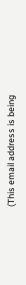(This email address is being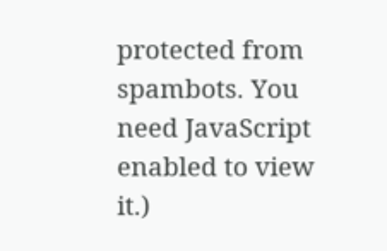protected from spambots. You need JavaScript enabled to view it.)